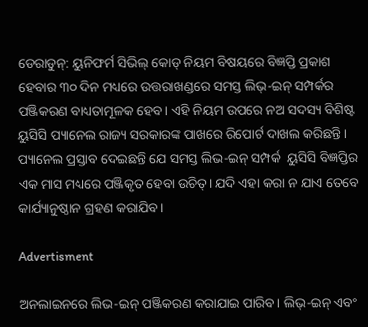ଡେରାଡୁନ୍: ୟୁନିଫର୍ମ ସିଭିଲ୍ କୋଡ୍ ନିୟମ ବିଷୟରେ ବିଜ୍ଞପ୍ତି ପ୍ରକାଶ ହେବାର ୩୦ ଦିନ ମଧ୍ୟରେ ଉତ୍ତରାଖଣ୍ଡରେ ସମସ୍ତ ଲିଭ୍-ଇନ୍ ସମ୍ପର୍କର ପଞ୍ଜିକରଣ ବାଧ୍ୟତାମୂଳକ ହେବ। ଏହି ନିୟମ ଉପରେ ନଅ ସଦସ୍ୟ ବିଶିଷ୍ଟ ୟୁସିସି ପ୍ୟାନେଲ ରାଜ୍ୟ ସରକାରଙ୍କ ପାଖ‌ରେ ରିପୋର୍ଟ ଦାଖଲ କରିଛନ୍ତି। ପ୍ୟାନେଲ ପ୍ରସ୍ତାବ ଦେଇଛନ୍ତି ଯେ ସମସ୍ତ ଲିଭ-ଇନ୍ ସମ୍ପର୍କ  ୟୁସିସି ବିଜ୍ଞପ୍ତିର ଏକ ମାସ ମଧ୍ୟରେ ପଞ୍ଜିକୃତ ହେବା ଉଚିତ୍। ଯଦି ଏହା କରା ନ ଯାଏ ତେବେ କାର୍ଯ୍ୟାନୁଷ୍ଠାନ ଗ୍ରହଣ କରାଯିବ।

Advertisment

ଅନଲାଇନରେ ଲିଭ-ଇନ୍ ପଞ୍ଜିକରଣ କରାଯାଇ ପାରିବ। ଲିଭ୍-ଇନ୍ ଏବଂ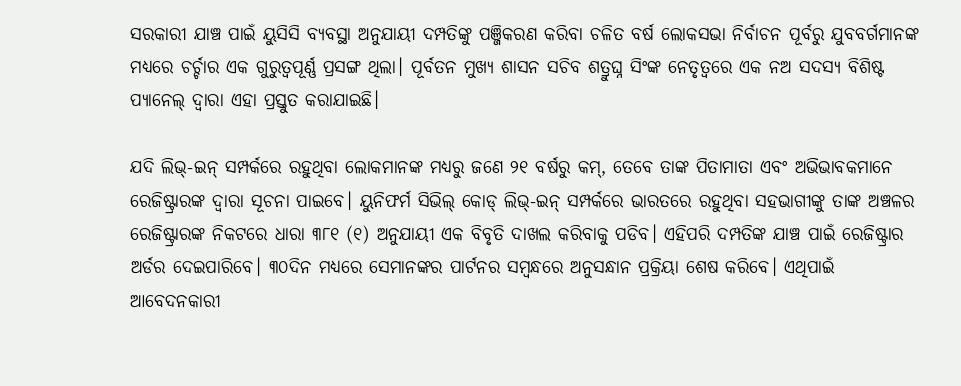ସରକାରୀ ଯାଞ୍ଚ ପାଇଁ ୟୁସିସି ବ୍ୟବସ୍ଥା ଅନୁଯାୟୀ ଦମ୍ପତିଙ୍କୁ ପଞ୍ଜିକରଣ କରିବା ଚଳିତ ବର୍ଷ ଲୋକସଭା ନିର୍ବାଚନ ପୂର୍ବରୁ ଯୁବବର୍ଗମାନଙ୍କ ମଧ୍ୟରେ ଚର୍ଚ୍ଚାର ଏକ ଗୁରୁତ୍ୱପୂର୍ଣ୍ଣ ପ୍ରସଙ୍ଗ ଥିଲା। ପୂର୍ବତନ ମୁଖ୍ୟ ଶାସନ ସଚିବ ଶତ୍ରୁଘ୍ନ ସିଂଙ୍କ ନେତୃତ୍ୱରେ ଏକ ନଅ ସଦସ୍ୟ ବିଶିଷ୍ଟ ପ୍ୟାନେଲ୍ ଦ୍ୱାରା ଏହା ପ୍ରସ୍ତୁତ କରାଯାଇଛି।

ଯଦି ଲିଭ୍-ଇନ୍ ସମ୍ପର୍କରେ ରହୁଥିବା ଲୋକମାନଙ୍କ ମଧ୍ୟରୁ ଜଣେ ୨୧ ବର୍ଷରୁ କମ୍, ତେବେ ତାଙ୍କ ପିତାମାତା ଏବଂ ଅଭିଭାବକମାନେ ରେଜିଷ୍ଟ୍ରାରଙ୍କ ଦ୍ବାରା ସୂଚନା ପାଇବେ। ୟୁନିଫର୍ମ ସିଭିଲ୍ କୋଡ୍ ଲିଭ୍-ଇନ୍ ସମ୍ପର୍କରେ ଭାରତରେ ରହୁଥିବା ସହଭାଗୀଙ୍କୁ ତାଙ୍କ ଅଞ୍ଚଳର ରେଜିଷ୍ଟ୍ରାରଙ୍କ ନିକଟରେ ଧାରା ୩୮୧ (୧) ଅନୁଯାୟୀ ଏକ ବିବୃତି ଦାଖଲ କରିବାକୁ ପଡିବ। ଏହିପରି ଦମ୍ପତିଙ୍କ ଯାଞ୍ଚ ପାଇଁ ରେଜିଷ୍ଟ୍ରାର ଅର୍ଡର ଦେଇପାରିବେ। ୩୦ଦିନ ମଧ୍ୟରେ ସେମାନଙ୍କର ପାର୍ଟନର ସମ୍ବନ୍ଧରେ ଅନୁସନ୍ଧାନ ପ୍ରକ୍ରିୟା ଶେଷ କରିବେ। ଏଥିପାଇଁ  ଆବେଦନକାରୀ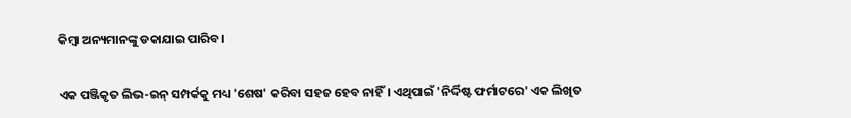କିମ୍ବା ଅନ୍ୟମାନଙ୍କୁ ଡକାଯାଇ ପାରିବ।

ଏକ ପଞ୍ଜିକୃତ ଲିଭ-ଇନ୍ ସମ୍ପର୍କକୁ ମଧ୍ୟ 'ଶେଷ' କରିବା ସହଜ ହେବ ନାହିଁ। ଏଥିପାଇଁ 'ନିର୍ଦ୍ଦିଷ୍ଟ ଫର୍ମାଟରେ' ଏକ ଲିଖିତ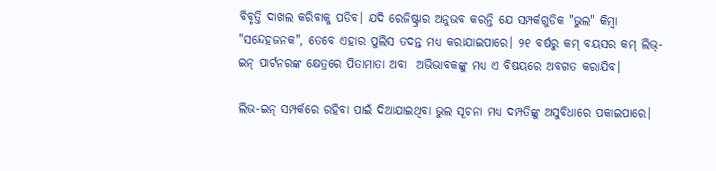ବିବୃତ୍ତି ଦାଖଲ କରିବାକୁ ପଡିବ। ଯଦି ରେଜିଷ୍ଟ୍ରାର ଅନୁଭବ କରନ୍ତି ଯେ ସମ୍ପର୍କଗୁଡିକ "ଭୁଲ" କିମ୍ବା "ସନ୍ଦେହଜନକ", ତେବେ ଏହାର ପୁଲିସ ତଦନ୍ତ ମଧ୍ୟ କରାଯାଇପାରେ। ୨୧ ବର୍ଷରୁ କମ୍ ବୟସର କମ୍ ଲିଭ୍-ଇନ୍ ପାର୍ଟନରଙ୍କ କ୍ଷେତ୍ରରେ ପିତାମାତା ଅବା  ଅଭିଭାବକଙ୍କୁ ମଧ୍ୟ ଏ ବିଷୟରେ ଅବଗତ କରାଯିବ।

ଲିଭ-ଇନ୍ ସମ୍ପର୍କରେ ରହିବା ପାଇଁ ଦିଆଯାଇଥିବା ଭୁଲ ସୂଚନା ମଧ୍ୟ ଦମ୍ପତିଙ୍କୁ ଅସୁବିଧାରେ ପକାଇପାରେ।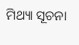ମିଥ୍ୟା ସୂଚନା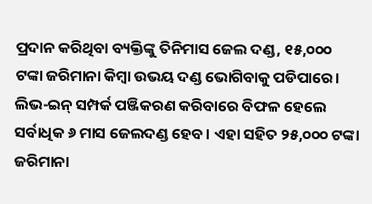ପ୍ରଦାନ କରିଥିବା ବ୍ୟକ୍ତିଙ୍କୁ ତିନିମାସ ଜେଲ ଦଣ୍ଡ, ୧୫,୦୦୦ ଟଙ୍କା ଜରିମାନା କିମ୍ବା ଉଭୟ ଦଣ୍ଡ ଭୋଗିବାକୁ ପଡିପାରେ। ଲିଭ-ଇନ୍ ସମ୍ପର୍କ ପଞ୍ଜିକରଣ କରିବାରେ ବିଫଳ ହେଲେ ସର୍ବାଧିକ ୬ ମାସ ଜେଲଦଣ୍ଡ ହେବ। ଏହା ସହିତ ୨୫,୦୦୦ ଟଙ୍କା ଜରିମାନା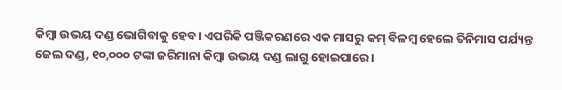କିମ୍ବା ଉଭୟ ଦଣ୍ଡ ଭୋଗିବାକୁ ହେବ। ଏପରିକି ପଞ୍ଜିକରଣରେ ଏକ ମାସରୁ କମ୍ ବିଳମ୍ବ ହେଲେ ତିନିମାସ ପର୍ଯ୍ୟନ୍ତ ଜେଲ ଦଣ୍ଡ, ୧୦,୦୦୦ ଟଙ୍କା ଜରିମାନା କିମ୍ବା ଉଭୟ ଦଣ୍ଡ ଲାଗୁ ହୋଇପାରେ।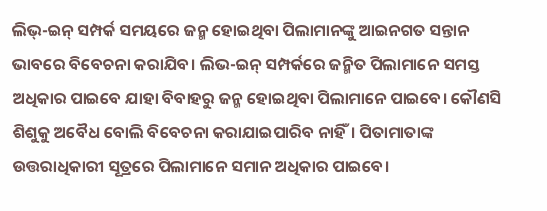ଲିଭ୍-ଇନ୍ ସମ୍ପର୍କ ସମୟରେ ଜନ୍ମ ହୋଇଥିବା ପିଲାମାନଙ୍କୁ ଆଇନଗତ ସନ୍ତାନ ଭାବରେ ବିବେଚନା କରାଯିବ। ଲିଭ-ଇନ୍ ସମ୍ପର୍କରେ ଜନ୍ମିତ ପିଲାମାନେ ସମସ୍ତ ଅଧିକାର ପାଇବେ ଯାହା ବିବାହରୁ ଜନ୍ମ ହୋଇଥିବା ପିଲାମାନେ ପାଇବେ। କୌଣସି ଶିଶୁକୁ ଅବୈଧ ବୋଲି ବିବେଚନା କରାଯାଇପାରିବ ନାହିଁ। ପିତାମାତାଙ୍କ ଉତ୍ତରାଧିକାରୀ ସୂତ୍ରରେ ପିଲାମାନେ ସମାନ ଅଧିକାର ପାଇବେ।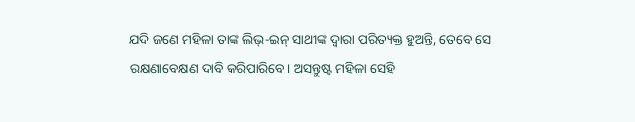ଯଦି ଜଣେ ମହିଳା ତାଙ୍କ ଲିଭ୍-ଇନ୍ ସାଥୀଙ୍କ ଦ୍ୱାରା ପରିତ୍ୟକ୍ତ ହୁଅନ୍ତି, ତେବେ ସେ ରକ୍ଷଣାବେକ୍ଷଣ ଦାବି କରିପାରିବେ। ଅସନ୍ତୁଷ୍ଟ ମହିଳା ସେହି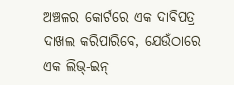ଅଞ୍ଚଳର କୋର୍ଟରେ ଏକ ଦାବିପତ୍ର ଦାଖଲ କରିପାରିବେ, ଯେଉଁଠାରେ ଏକ ଲିଭ୍-ଇନ୍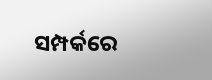ସମ୍ପର୍କରେ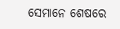ସେମାନେ ଶେଷରେ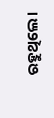ରହୁଥିଲେ।